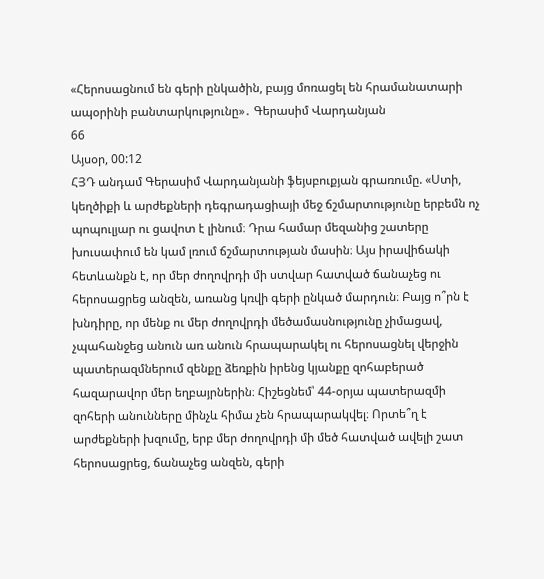«Հերոսացնում են գերի ընկածին, բայց մոռացել են հրամանատարի ապօրինի բանտարկությունը»․ Գերասիմ Վարդանյան
66
Այսօր, 00:12
ՀՅԴ անդամ Գերասիմ Վարդանյանի ֆեյսբուքյան գրառումը. «Ստի, կեղծիքի և արժեքների դեգրադացիայի մեջ ճշմարտությունը երբեմն ոչ պոպուլյար ու ցավոտ է լինում։ Դրա համար մեզանից շատերը խուսափում են կամ լռում ճշմարտության մասին։ Այս իրավիճակի հետևանքն է, որ մեր ժողովրդի մի ստվար հատված ճանաչեց ու հերոսացրեց անզեն, առանց կռվի գերի ընկած մարդուն։ Բայց ո՞րն է խնդիրը, որ մենք ու մեր ժողովրդի մեծամասնությունը չիմացավ, չպահանջեց անուն առ անուն հրապարակել ու հերոսացնել վերջին պատերազմներում զենքը ձեռքին իրենց կյանքը զոհաբերած հազարավոր մեր եղբայրներին։ Հիշեցնեմ՝ 44-օրյա պատերազմի զոհերի անունները մինչև հիմա չեն հրապարակվել։ Որտե՞ղ է արժեքների խզումը, երբ մեր ժողովրդի մի մեծ հատված ավելի շատ հերոսացրեց, ճանաչեց անզեն, գերի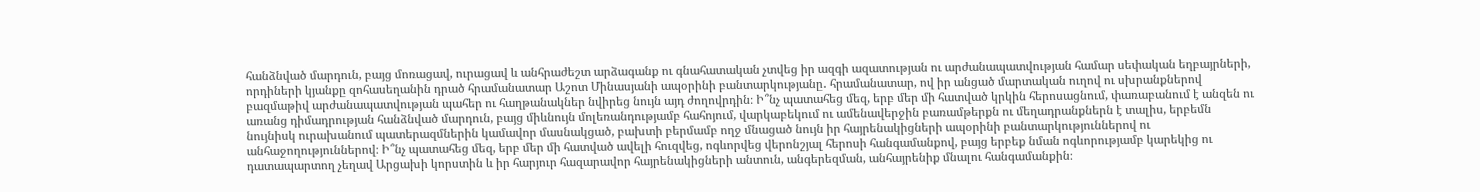հանձնված մարդուն, բայց մոռացավ, ուրացավ և անհրաժեշտ արձագանք ու գնահատական չտվեց իր ազգի ազատության ու արժանապատվության համար սեփական եղբայրների, որդիների կյանքը զոհասեղանին դրած հրամանատար Աշոտ Մինասյանի ապօրինի բանտարկությանը․ հրամանատար, ով իր անցած մարտական ուղով ու սխրանքներով բազմաթիվ արժանապատվության պահեր ու հաղթանակներ նվիրեց նույն այդ ժողովրդին։ Ի՞նչ պատահեց մեզ, երբ մեր մի հատված կրկին հերոսացնում, փառաբանում է անզեն ու առանց դիմադրության հանձնված մարդուն, բայց միևնույն մոլեռանդությամբ հահոյում, վարկաբեկում ու ամենավերջին բառամթերքն ու մեղադրանքներն է տալիս, երբեմն նույնիսկ ուրախանում պատերազմներին կամավոր մասնակցած, բախտի բերմամբ ողջ մնացած նույն իր հայրենակիցների ապօրինի բանտարկություններով ու անհաջողություններով։ Ի՞նչ պատահեց մեզ, երբ մեր մի հատված ավելի հուզվեց, ոգևորվեց վերոնշյալ հերոսի հանգամանքով, բայց երբեք նման ոգևորությամբ կարեկից ու դատապարտող չեղավ Արցախի կորստին և իր հարյուր հազարավոր հայրենակիցների անտուն, անգերեզման, անհայրենիք մնալու հանգամանքին։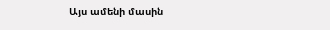Այս ամենի մասին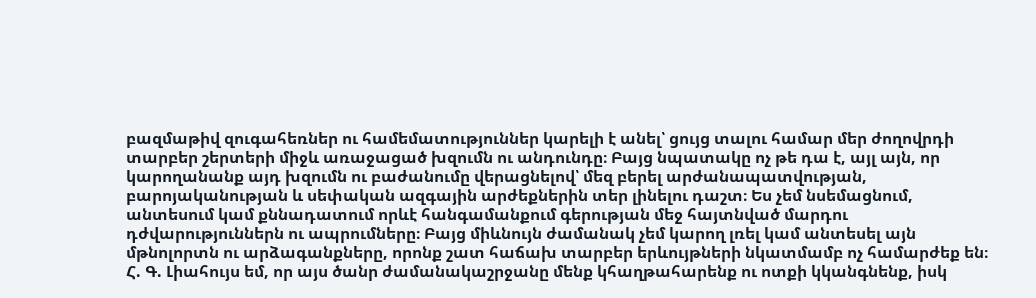բազմաթիվ զուգահեռներ ու համեմատություններ կարելի է անել՝ ցույց տալու համար մեր ժողովրդի տարբեր շերտերի միջև առաջացած խզումն ու անդունդը։ Բայց նպատակը ոչ թե դա է, այլ այն, որ կարողանանք այդ խզումն ու բաժանումը վերացնելով՝ մեզ բերել արժանապատվության, բարոյականության և սեփական ազգային արժեքներին տեր լինելու դաշտ։ Ես չեմ նսեմացնում, անտեսում կամ քննադատում որևէ հանգամանքում գերության մեջ հայտնված մարդու դժվարություններն ու ապրումները։ Բայց միևնույն ժամանակ չեմ կարող լռել կամ անտեսել այն մթնոլորտն ու արձագանքները, որոնք շատ հաճախ տարբեր երևույթների նկատմամբ ոչ համարժեք են։ Հ. Գ. Լիահույս եմ, որ այս ծանր ժամանակաշրջանը մենք կհաղթահարենք ու ոտքի կկանգնենք, իսկ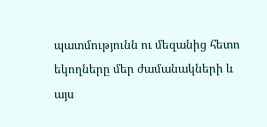պատմությունն ու մեզանից հետո եկողները մեր ժամանակների և այս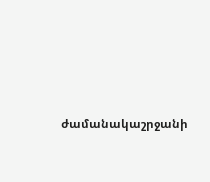ժամանակաշրջանի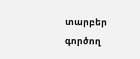տարբեր գործող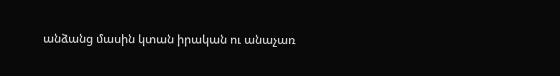անձանց մասին կտան իրական ու անաչառ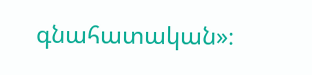գնահատական»։